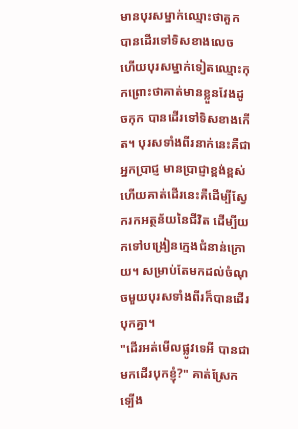មានបុរសម្នាក់ឈ្មោះថាគួក បានដើរទៅទិសខាងលេច ហើយបុរសម្នាក់ទៀតឈ្មោះកុកព្រោះថាគាត់មានខ្លួនវែងដូចកុក បានដើរទៅទិសខាងកើត។ បុរសទាំងពីរនាក់នេះគឺជាអ្នកប្រាជ្ញ មានប្រាជ្ញាខ្ពង់ខ្ពស់ ហើយគាត់ដើរនេះគឺដើម្បីស្វែករកអត្ថន័យនៃជីវិត ដើម្បីយកទៅបង្រៀនក្មេងជំនាន់ក្រោយ។ សម្រាប់តែមកដល់ចំណុចមួយបុរសទាំងពីរក៏បានដើរបុកគ្នា។
"ដើរអត់មើលផ្លូវទេអី បានជាមកដើរបុកខ្ញុំ?" គាត់ស្រែកទ្បើង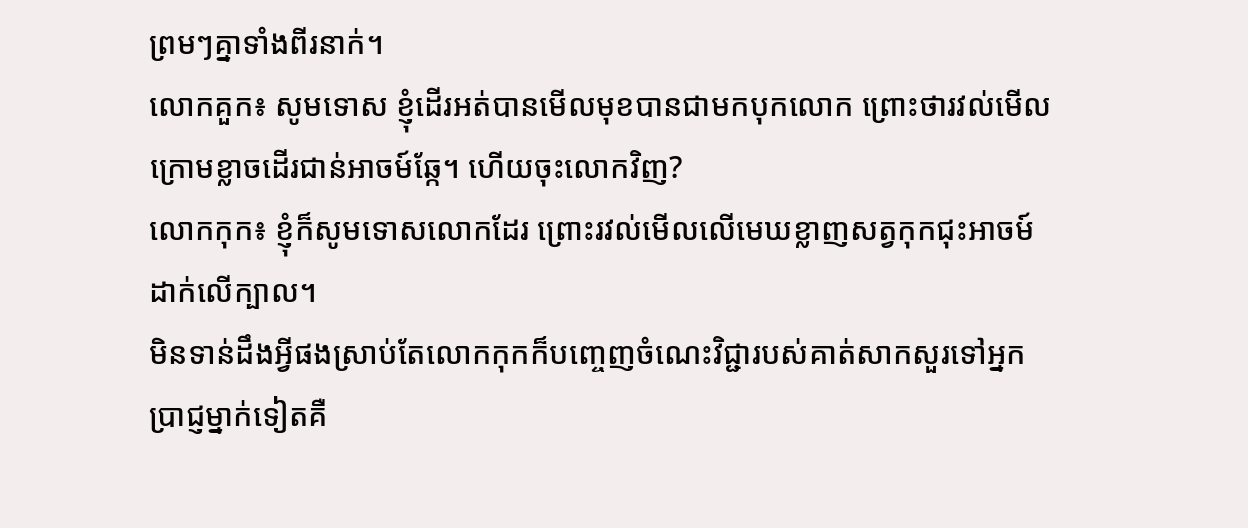ព្រមៗគ្នាទាំងពីរនាក់។
លោកគួក៖ សូមទោស ខ្ញុំដើរអត់បានមើលមុខបានជាមកបុកលោក ព្រោះថារវល់មើលក្រោមខ្លាចដើរជាន់អាចម៍ឆ្កែ។ ហើយចុះលោកវិញ?
លោកកុក៖ ខ្ញុំក៏សូមទោសលោកដែរ ព្រោះរវល់មើលលើមេឃខ្លាញសត្វកុកជុះអាចម៍ដាក់លើក្បាល។
មិនទាន់ដឹងអ្វីផងស្រាប់តែលោកកុកក៏បញ្ចេញចំណេះវិជ្ជារបស់គាត់សាកសួរទៅអ្នកប្រាជ្ញម្នាក់ទៀតគឺ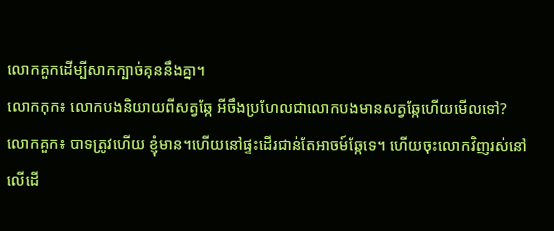លោកគួកដើម្បីសាកក្បាច់គុននឹងគ្នា។
លោកកុក៖ លោកបងនិយាយពីសត្វឆ្កែ អីចឹងប្រហែលជាលោកបងមានសត្វឆ្កែហើយមើលទៅ?
លោកគួក៖ បាទត្រូវហើយ ខ្ញុំមាន។ហើយនៅផ្ទះដើរជាន់តែអាចម៍ឆ្កែទេ។ ហើយចុះលោកវិញរស់នៅលើដើ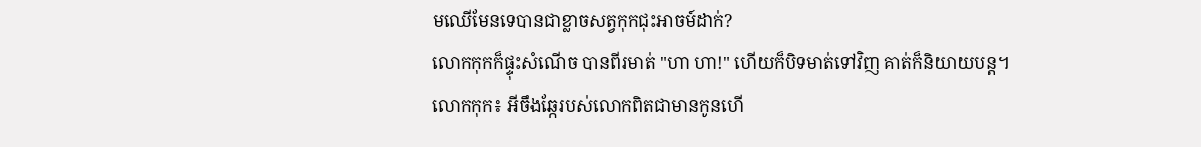មឈើមែនទេបានជាខ្លាចសត្វកុកជុះអាចម៍ដាក់?
លោកកុកក៏ផ្ទុះសំណើច បានពីរមាត់ "ហា ហា!" ហើយក៏បិទមាត់ទៅវិញ គាត់ក៏និយាយបន្ត។
លោកកុក៖ អីចឹងឆ្កែរបស់លោកពិតជាមានកូនហើ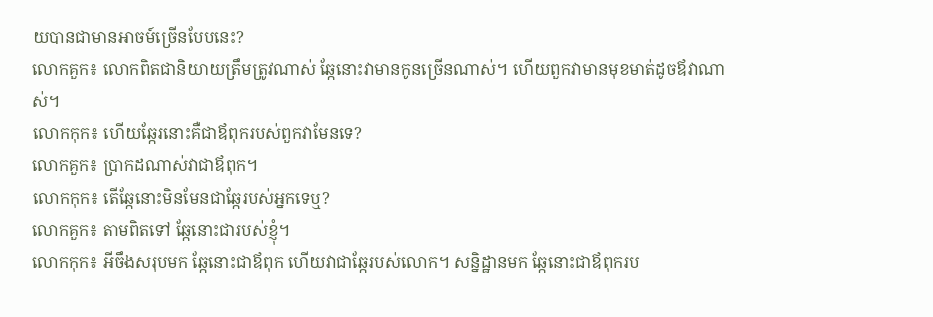យបានជាមានអាចម៍ច្រើនបែបនេះ?
លោកគួក៖ លោកពិតជានិយាយត្រឹមត្រូវណាស់ ឆ្កែនោះវាមានកូនច្រើនណាស់។ ហើយពួកវាមានមុខមាត់ដូចឪវាណាស់។
លោកកុក៖ ហើយឆ្កែរនោះគឺជាឪពុករបស់ពួកវាមែនទេ?
លោកគួក៖ ប្រាកដណាស់វាជាឪពុក។
លោកកុក៖ តើឆ្កែនោះមិនមែនជាឆ្កែរបស់អ្នកទេឬ?
លោកគួក៖ តាមពិតទៅ ឆ្កែនោះជារបស់ខ្ញុំ។
លោកកុក៖ អីចឹងសរុបមក ឆ្កែនោះជាឪពុក ហើយវាជាឆ្កែរបស់លោក។ សន្និដ្ឋានមក ឆ្កែនោះជាឪពុករប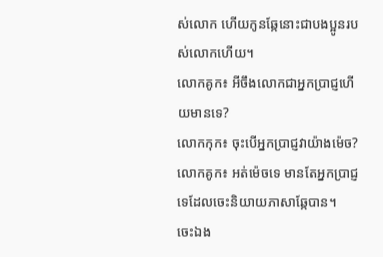ស់លោក ហើយកូនឆ្កែនោះជាបងប្អូនរបស់លោកហើយ។
លោកគូក៖ អីចឹងលោកជាអ្នកប្រាជ្ញហើយមានទេ?
លោកកុក៖ ចុះបើអ្នកប្រាជ្ញវាយ៉ាងម៉េច?
លោកគូក៖ អត់ម៉េចទេ មានតែអ្នកប្រាជ្ញទេដែលចេះនិយាយភាសាឆ្កែបាន។
ចេះឯង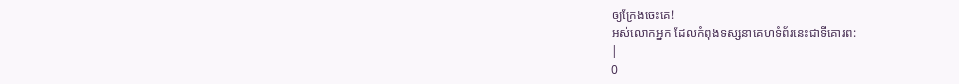ឲ្យក្រែងចេះគេ!
អស់លោកអ្នក ដែលកំពុងទស្សនាគេហទំព័រនេះជាទីគោរព:
|
0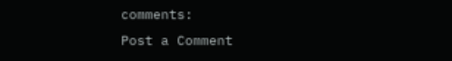comments:
Post a Comment